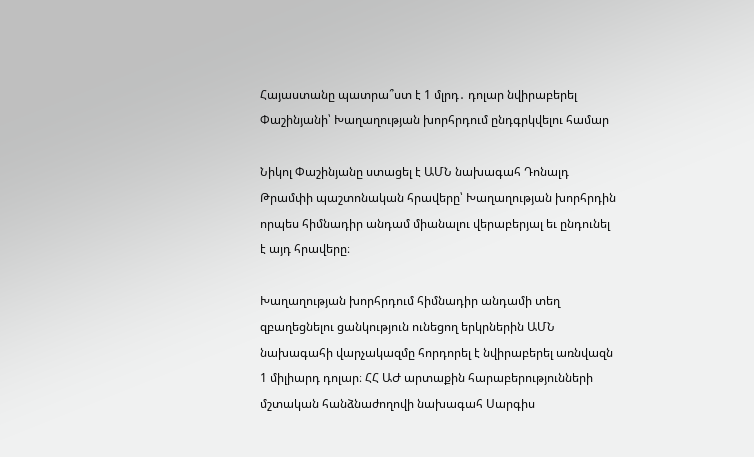Հայաստանը պատրա՞ստ է 1 մլրդ․ դոլար նվիրաբերել Փաշինյանի՝ Խաղաղության խորհրդում ընդգրկվելու համար

Նիկոլ Փաշինյանը ստացել է ԱՄՆ նախագահ Դոնալդ Թրամփի պաշտոնական հրավերը՝ Խաղաղության խորհրդին որպես հիմնադիր անդամ միանալու վերաբերյալ եւ ընդունել է այդ հրավերը։

Խաղաղության խորհրդում հիմնադիր անդամի տեղ զբաղեցնելու ցանկություն ունեցող երկրներին ԱՄՆ նախագահի վարչակազմը հորդորել է նվիրաբերել առնվազն 1 միլիարդ դոլար։ ՀՀ ԱԺ արտաքին հարաբերությունների մշտական հանձնաժողովի նախագահ Սարգիս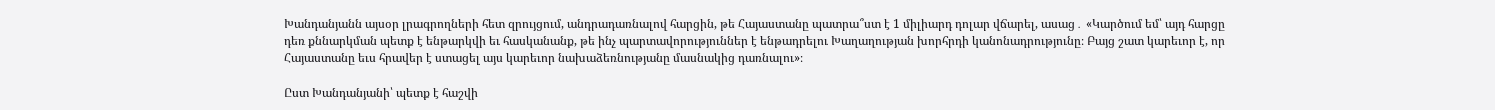Խանդանյանն այսօր լրագրողների հետ զրույցում, անդրադառնալով հարցին, թե Հայաստանը պատրա՞ստ է 1 միլիարդ դոլար վճարել, ասաց․ «Կարծում եմ՝ այդ հարցը դեռ քննարկման պետք է ենթարկվի եւ հասկանանք, թե ինչ պարտավորություններ է ենթադրելու Խաղաղության խորհրդի կանոնադրությունը։ Բայց շատ կարեւոր է, որ Հայաստանը եւս հրավեր է ստացել այս կարեւոր նախաձեռնությանը մասնակից դառնալու»։

Ըստ Խանդանյանի՝ պետք է հաշվի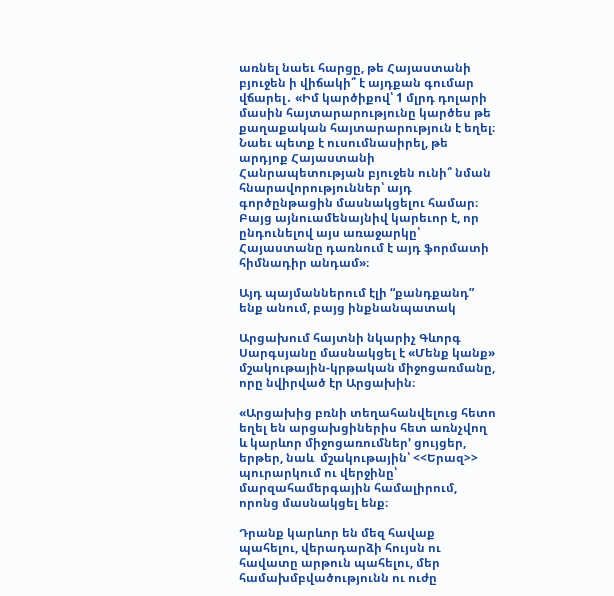առնել նաեւ հարցը, թե Հայաստանի բյուջեն ի վիճակի՞ է այդքան գումար վճարել․ «Իմ կարծիքով՝ 1 մլրդ դոլարի մասին հայտարարությունը կարծես թե քաղաքական հայտարարություն է եղել։ Նաեւ պետք է ուսումնասիրել, թե արդյոք Հայաստանի Հանրապետության բյուջեն ունի՞ նման հնարավորություններ՝ այդ գործընթացին մասնակցելու համար։ Բայց այնուամենայնիվ կարեւոր է, որ ընդունելով այս առաջարկը՝ Հայաստանը դառնում է այդ ֆորմատի հիմնադիր անդամ»։

Այդ պայմաններում էլի “քանդքանդ” ենք անում, բայց ինքնանպատակ

Արցախում հայտնի նկարիչ Գևորգ Սարգսյանը մասնակցել է «Մենք կանք» մշակութային-կրթական միջոցառմանը, որը նվիրված էր Արցախին։

«Արցախից բռնի տեղահանվելուց հետո եղել են արցախցիներիս հետ առնչվող և կարևոր միջոցառումներ’ ցույցեր, երթեր, նաև  մշակութային՝ <<Երազ>> պուրարկում ու վերջինը՝ մարզահամերգային համալիրում, որոնց մասնակցել ենք։

Դրանք կարևոր են մեզ հավաք պահելու, վերադարձի հույսն ու հավատը արթուն պահելու, մեր համախմբվածությունն ու ուժը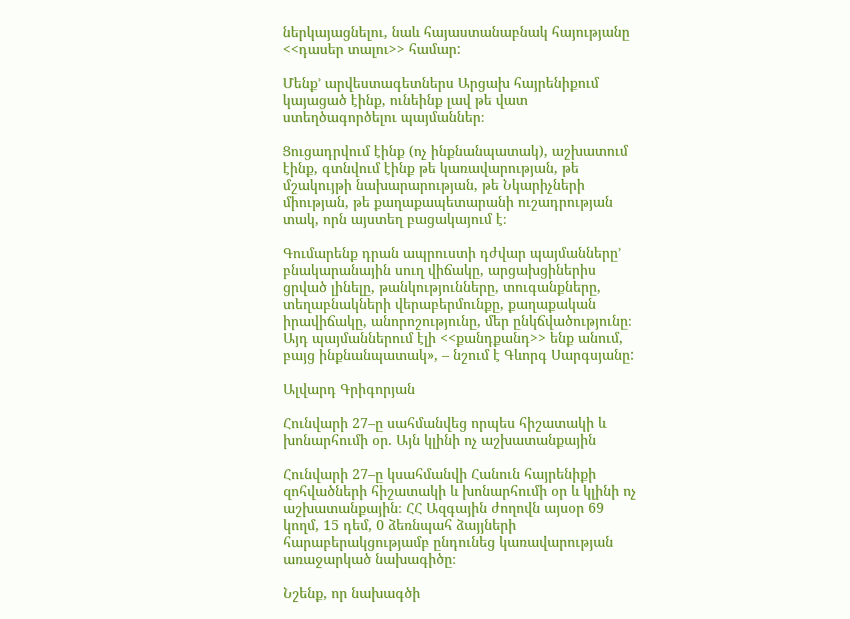ներկայացնելու, նաև հայաստանաբնակ հայությանը <<դասեր տալու>> համար:

Մենք’ արվեստագետներս Արցախ հայրենիքում կայացած էինք, ունեինք լավ թե վատ ստեղծագործելու պայմաններ։

Ցուցադրվում էինք (ոչ ինքնանպատակ), աշխատում էինք, գտնվում էինք թե կառավարության, թե մշակույթի նախարարության, թե Նկարիչների միության, թե քաղաքապետարանի ուշադրության տակ, որն այստեղ բացակայում է։

Գումարենք դրան ապրուստի դժվար պայմանները’ բնակարանային սուղ վիճակը, արցախցիներիս ցրված լինելը, թանկությունները, տուգանքները, տեղաբնակների վերաբերմունքը, քաղաքական իրավիճակը, անորոշությունը, մեր ընկճվածությունը։ Այդ պայմաններում էլի <<քանդքանդ>> ենք անում, բայց ինքնանպատակ», – նշում է Գևորգ Սարգսյանը:

Ալվարդ Գրիգորյան

Հունվարի 27–ը սահմանվեց որպես հիշատակի և խոնարհումի օր. Այն կլինի ոչ աշխատանքային

Հունվարի 27–ը կսահմանվի Հանուն հայրենիքի զոհվածների հիշատակի և խոնարհումի օր և կլինի ոչ աշխատանքային։ ՀՀ Ազգային ժողովն այսօր 69 կողմ, 15 դեմ, 0 ձեռնպահ ձայյների հարաբերակցությամբ ընդունեց կառավարության առաջարկած նախագիծը։

Նշենք, որ նախագծի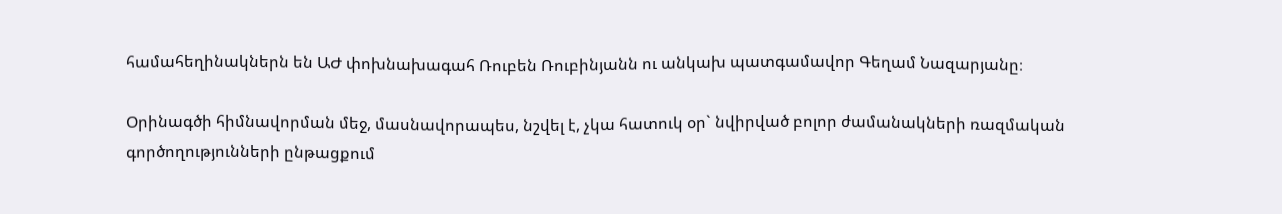համահեղինակներն են ԱԺ փոխնախագահ Ռուբեն Ռուբինյանն ու անկախ պատգամավոր Գեղամ Նազարյանը։

Օրինագծի հիմնավորման մեջ, մասնավորապես, նշվել է, չկա հատուկ օր` նվիրված բոլոր ժամանակների ռազմական գործողությունների ընթացքում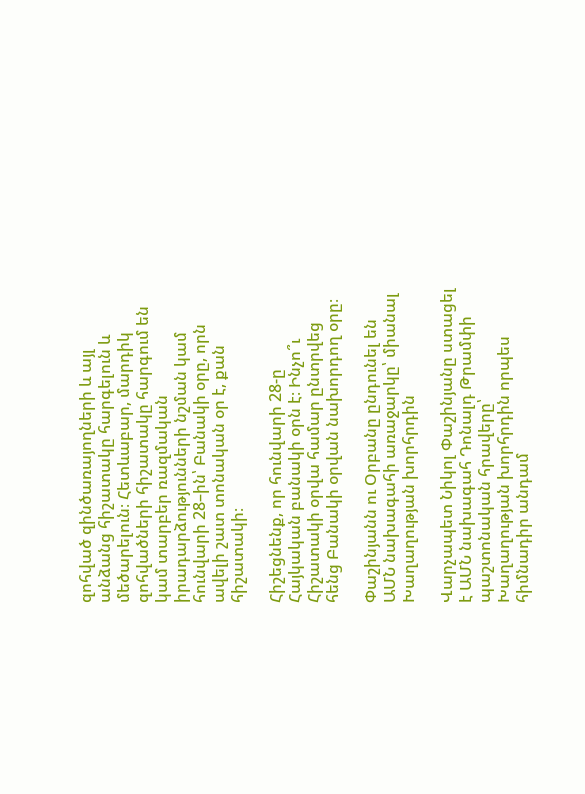զոհված զինծառայողների և այլ անձանց հիշատակը հարգելուն և մեծարելուն։ Հետևաբար, մարդիկ զոհվածների հիշատակը հարգում են կամ տարբեր ռազմական իրադարձությունների նշման կամ հունվարի 28–ին՝ Բանակի օրը, որն ավելի շատ տոնական օր է, քան հիշատակի։

Հիշեցնենք, որ հունվարի 28-ը Հայկական բանակի օրն է։ Ինչո՞ւ Հիշատակի օրվա համար ընտրվեց հենց Բանակի օրվան նախորդող օրը։

Փաշինյանն ու Օրբանը ընդունել են ԱՄՆ նախագահի առաջարկը՝ միանալ Խաղաղության խորհրդին

Վարչապետ Նիկոլ Փաշինյանը ստացել է ԱՄՆ նախագահ Դոնալդ Թրամփի պաշտոնական հրավերը՝ Խաղաղության խորհրդին որպես հիմնադիր անդամ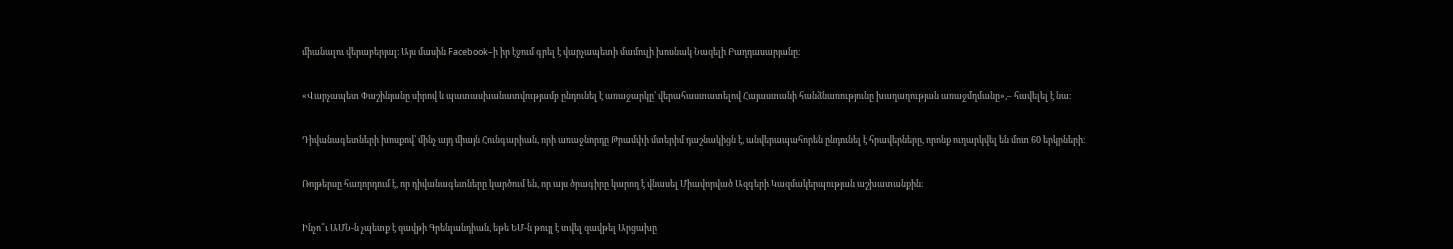միանալու վերաբերյալ։ Այս մասին Facebook–ի իր էջում գրել է վարչապետի մամուլի խոսնակ Նազելի Բաղդասարյանը։

«Վարչապետ Փաշինյանը սիրով և պատասխանատվությամբ ընդունել է առաջարկը՝ վերահաստատելով Հայաստանի հանձնառությունը խաղաղության առաջմղմանը»,– հավելել է նա։

Դիվանագետների խոսքով՝ մինչ այդ միայն Հունգարիան, որի առաջնորդը Թրամփի մտերիմ դաշնակիցն է, անվերապահորեն ընդունել է հրավերները, որոնք ուղարկվել են մոտ 60 երկրների։

Ռոյթերսը հաղորդում է, որ դիվանագետները կարծում են, որ այս ծրագիրը կարող է վնասել Միավորված Ազգերի Կազմակերպության աշխատանքին։

Ինչո՞ւ ԱՄՆ-ն չպետք է զավթի Գրենլանդիան, եթե ԵՄ-ն թույլ է տվել զավթել Արցախը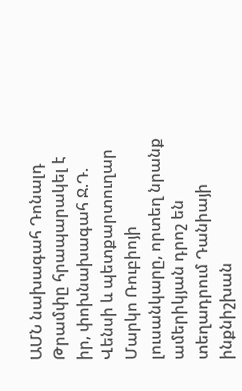ԱՄՆ նախագահ Դոնալդ Թրամփը հրապարակել է իր, փոխնախագահ Ջ.Դ. Վենսի և պետքարտուղար Մարկո Ռուբիոյի լուսանկարը, որտեղ նրանք ամերիկյան դրոշ են տեղադրում Դանիայի ինքնիշխան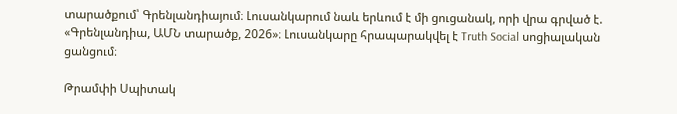տարածքում՝ Գրենլանդիայում։ Լուսանկարում նաև երևում է մի ցուցանակ, որի վրա գրված է. «Գրենլանդիա, ԱՄՆ տարածք, 2026»։ Լուսանկարը հրապարակվել է Truth Social սոցիալական ցանցում։

Թրամփի Սպիտակ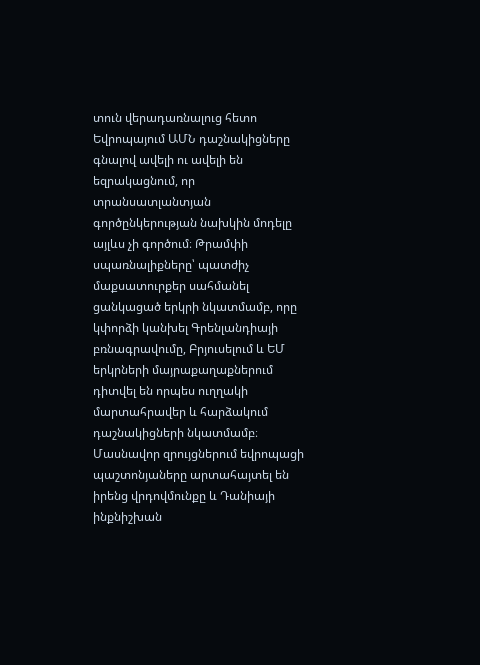տուն վերադառնալուց հետո Եվրոպայում ԱՄՆ դաշնակիցները գնալով ավելի ու ավելի են եզրակացնում, որ տրանսատլանտյան գործընկերության նախկին մոդելը այլևս չի գործում։ Թրամփի սպառնալիքները՝ պատժիչ մաքսատուրքեր սահմանել ցանկացած երկրի նկատմամբ, որը կփորձի կանխել Գրենլանդիայի բռնագրավումը, Բրյուսելում և ԵՄ երկրների մայրաքաղաքներում դիտվել են որպես ուղղակի մարտահրավեր և հարձակում դաշնակիցների նկատմամբ։ Մասնավոր զրույցներում եվրոպացի պաշտոնյաները արտահայտել են իրենց վրդովմունքը և Դանիայի ինքնիշխան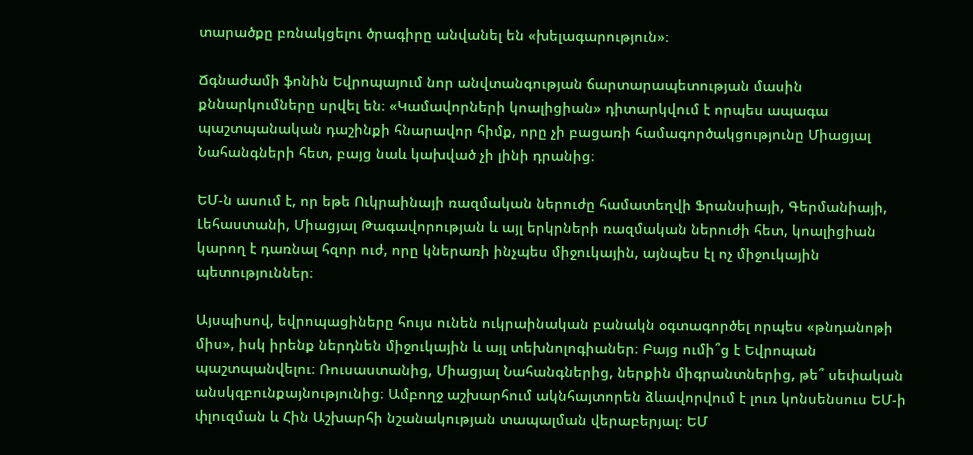տարածքը բռնակցելու ծրագիրը անվանել են «խելագարություն»։

Ճգնաժամի ֆոնին Եվրոպայում նոր անվտանգության ճարտարապետության մասին քննարկումները սրվել են։ «Կամավորների կոալիցիան» դիտարկվում է որպես ապագա պաշտպանական դաշինքի հնարավոր հիմք, որը չի բացառի համագործակցությունը Միացյալ Նահանգների հետ, բայց նաև կախված չի լինի դրանից։

ԵՄ-ն ասում է, որ եթե Ուկրաինայի ռազմական ներուժը համատեղվի Ֆրանսիայի, Գերմանիայի, Լեհաստանի, Միացյալ Թագավորության և այլ երկրների ռազմական ներուժի հետ, կոալիցիան կարող է դառնալ հզոր ուժ, որը կներառի ինչպես միջուկային, այնպես էլ ոչ միջուկային պետություններ։

Այսպիսով, եվրոպացիները հույս ունեն ուկրաինական բանակն օգտագործել որպես «թնդանոթի միս», իսկ իրենք ներդնեն միջուկային և այլ տեխնոլոգիաներ։ Բայց ումի՞ց է Եվրոպան պաշտպանվելու։ Ռուսաստանից, Միացյալ Նահանգներից, ներքին միգրանտներից, թե՞ սեփական անսկզբունքայնությունից։ Ամբողջ աշխարհում ակնհայտորեն ձևավորվում է լուռ կոնսենսուս ԵՄ-ի փլուզման և Հին Աշխարհի նշանակության տապալման վերաբերյալ։ ԵՄ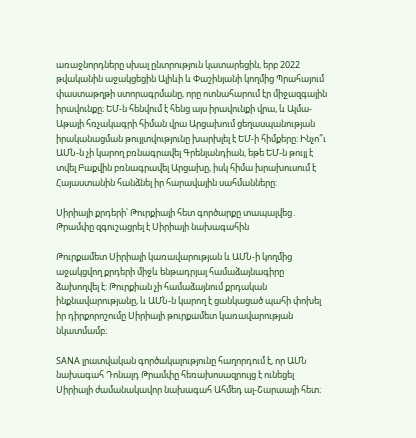առաջնորդները սխալ ընտրություն կատարեցին, երբ 2022 թվականին աջակցեցին Ալիևի և Փաշինյանի կողմից Պրահայում փաստաթղթի ստորագրմանը, որը ոտնահարում էր միջազգային իրավունքը։ ԵՄ-ն հենվում է հենց այս իրավունքի վրա, և Ալմա-Աթայի հռչակագրի հիման վրա Արցախում ցեղասպանության իրականացման թույլտվությունը խարխլել է ԵՄ-ի հիմքերը: Ինչո՞ւ ԱՄՆ-ն չի կարող բռնագրավել Գրենլանդիան, եթե ԵՄ-ն թույլ է տվել Բաքվին բռնագրավել Արցախը, իսկ հիմա խրախուսում է Հայաստանին հանձնել իր հարավային սահմանները:

Սիրիայի քրդերի՝ Թուրքիայի հետ գործարքը տապալվեց․ Թրամփը զգուշացրել է Սիրիայի նախագահին

Թուրքամետ Սիրիայի կառավարության և ԱՄՆ-ի կողմից աջակցվող քրդերի միջև ենթադրյալ համաձայնագիրը ձախողվել է: Թուրքիան չի համաձայնում քրդական ինքնավարությանը, և ԱՄՆ-ն կարող է ցանկացած պահի փոխել իր դիրքորոշումը Սիրիայի թուրքամետ կառավարության նկատմամբ։

SANA լրատվական գործակալությունը հաղորդում է, որ ԱՄՆ նախագահ Դոնալդ Թրամփը հեռախոսազրույց է ունեցել Սիրիայի ժամանակավոր նախագահ Ահմեդ ալ-Շարաայի հետ։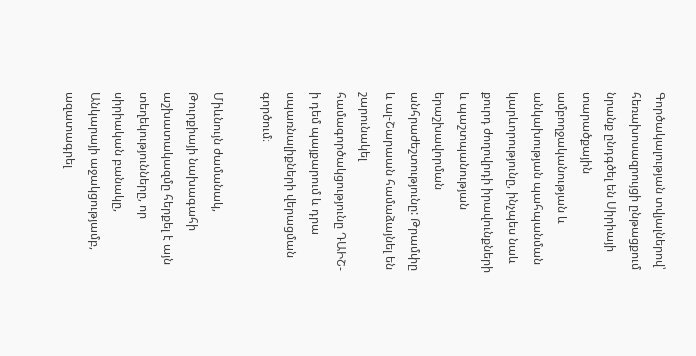Գործակալության տվյալներով՝ հեռախոսազրույցի ընթացքում նրանք ընդգծել են Սիրիայի տարածքային ամբողջականության և անկախության պահպանման կարևորությունը, ինչպես նաև քուրդ ժողովրդի իրավունքների և պաշտպանության երաշխավորման անհրաժեշտությունը: Թրամփը և ալ-Շարաան համաձայնել են շարունակել համագործակցությունը ԴԱԻՇ-ի դեմ պայքարում և դրա սպառնալիքների վերացման գործում։

Միևնույն ժամանակ, Թուրքիայի նախագահի աշխատակազմը հերքել է այն տեղեկությունները, որ սիրիական բանակը, Անկարայի աջակցությամբ, ազատագրել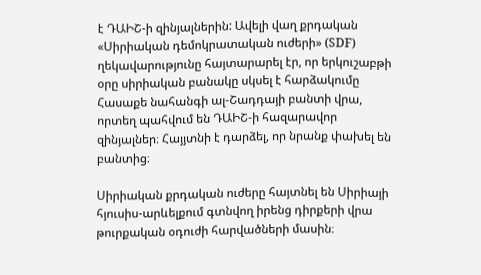է ԴԱԻՇ-ի զինյալներին: Ավելի վաղ քրդական «Սիրիական դեմոկրատական ուժերի» (SDF) ղեկավարությունը հայտարարել էր, որ երկուշաբթի օրը սիրիական բանակը սկսել է հարձակումը Հասաքե նահանգի ալ-Շադդայի բանտի վրա, որտեղ պահվում են ԴԱԻՇ-ի հազարավոր զինյալներ։ Հայյտնի է դարձել, որ նրանք փախել են բանտից։

Սիրիական քրդական ուժերը հայտնել են Սիրիայի հյուսիս-արևելքում գտնվող իրենց դիրքերի վրա թուրքական օդուժի հարվածների մասին։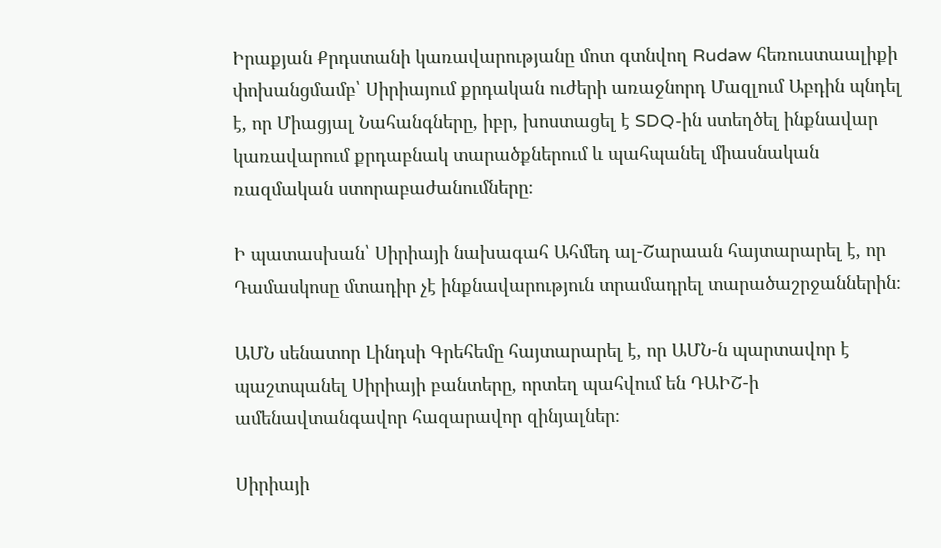Իրաքյան Քրդստանի կառավարությանը մոտ գտնվող Rudaw հեռուստաալիքի փոխանցմամբ՝ Սիրիայում քրդական ուժերի առաջնորդ Մազլում Աբդին պնդել է, որ Միացյալ Նահանգները, իբր, խոստացել է SDQ-ին ստեղծել ինքնավար կառավարում քրդաբնակ տարածքներում և պահպանել միասնական ռազմական ստորաբաժանումները։

Ի պատասխան՝ Սիրիայի նախագահ Ահմեդ ալ-Շարաան հայտարարել է, որ Դամասկոսը մտադիր չէ ինքնավարություն տրամադրել տարածաշրջաններին։

ԱՄՆ սենատոր Լինդսի Գրեհեմը հայտարարել է, որ ԱՄՆ-ն պարտավոր է պաշտպանել Սիրիայի բանտերը, որտեղ պահվում են ԴԱԻՇ-ի ամենավտանգավոր հազարավոր զինյալներ։

Սիրիայի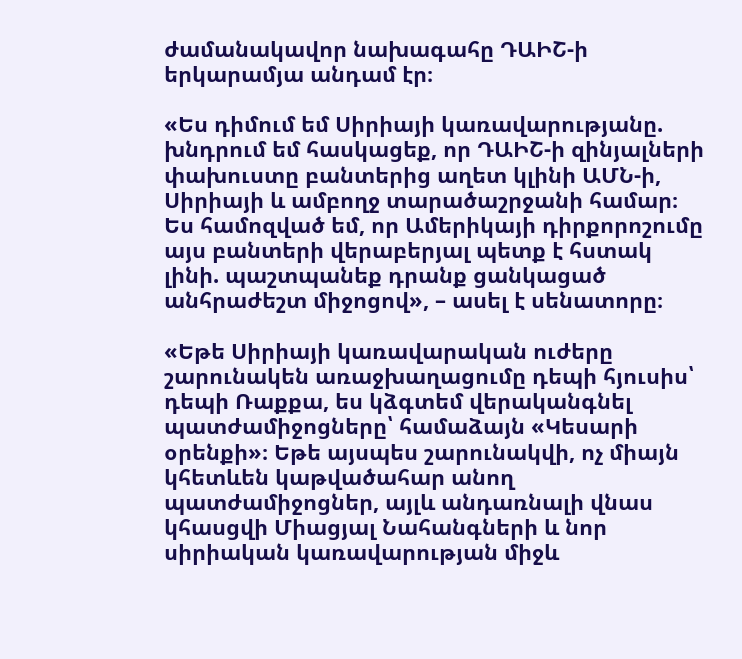ժամանակավոր նախագահը ԴԱԻՇ-ի երկարամյա անդամ էր։

«Ես դիմում եմ Սիրիայի կառավարությանը. խնդրում եմ հասկացեք, որ ԴԱԻՇ-ի զինյալների փախուստը բանտերից աղետ կլինի ԱՄՆ-ի, Սիրիայի և ամբողջ տարածաշրջանի համար։ Ես համոզված եմ, որ Ամերիկայի դիրքորոշումը այս բանտերի վերաբերյալ պետք է հստակ լինի. պաշտպանեք դրանք ցանկացած անհրաժեշտ միջոցով», – ասել է սենատորը։

«Եթե Սիրիայի կառավարական ուժերը շարունակեն առաջխաղացումը դեպի հյուսիս՝ դեպի Ռաքքա, ես կձգտեմ վերականգնել պատժամիջոցները՝ համաձայն «Կեսարի օրենքի»։ Եթե այսպես շարունակվի, ոչ միայն կհետևեն կաթվածահար անող պատժամիջոցներ, այլև անդառնալի վնաս կհասցվի Միացյալ Նահանգների և նոր սիրիական կառավարության միջև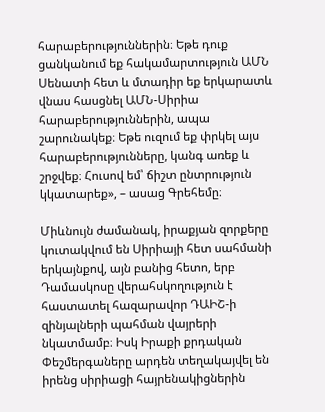հարաբերություններին։ Եթե դուք ցանկանում եք հակամարտություն ԱՄՆ Սենատի հետ և մտադիր եք երկարատև վնաս հասցնել ԱՄՆ-Սիրիա հարաբերություններին, ապա շարունակեք։ Եթե ուզում եք փրկել այս հարաբերությունները, կանգ առեք և շրջվեք։ Հուսով եմ՝ ճիշտ ընտրություն կկատարեք», – ասաց Գրեհեմը։

Միևնույն ժամանակ, իրաքյան զորքերը կուտակվում են Սիրիայի հետ սահմանի երկայնքով, այն բանից հետո, երբ Դամասկոսը վերահսկողություն է հաստատել հազարավոր ԴԱԻՇ-ի  զինյալների պահման վայրերի նկատմամբ։ Իսկ Իրաքի քրդական Փեշմերգաները արդեն տեղակայվել են իրենց սիրիացի հայրենակիցներին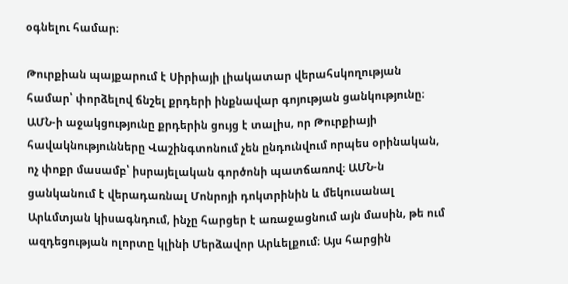օգնելու համար։

Թուրքիան պայքարում է Սիրիայի լիակատար վերահսկողության համար՝ փորձելով ճնշել քրդերի ինքնավար գոյության ցանկությունը։ ԱՄՆ-ի աջակցությունը քրդերին ցույց է տալիս, որ Թուրքիայի հավակնությունները Վաշինգտոնում չեն ընդունվում որպես օրինական, ոչ փոքր մասամբ՝ իսրայելական գործոնի պատճառով։ ԱՄՆ-ն ցանկանում է վերադառնալ Մոնրոյի դոկտրինին և մեկուսանալ Արևմտյան կիսագնդում, ինչը հարցեր է առաջացնում այն մասին, թե ում ազդեցության ոլորտը կլինի Մերձավոր Արևելքում։ Այս հարցին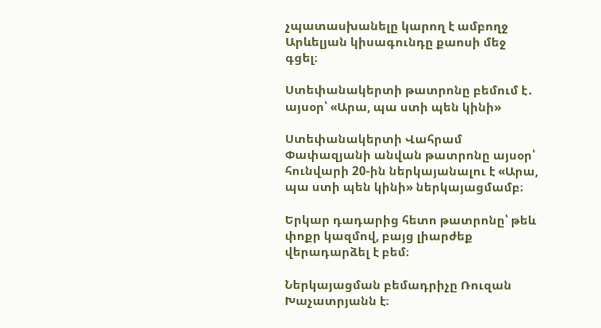չպատասխանելը կարող է ամբողջ Արևելյան կիսագունդը քաոսի մեջ գցել։

Ստեփանակերտի թատրոնը բեմում է․ այսօր՝ «Արա, պա ստի պեն կինի»

Ստեփանակերտի Վահրամ Փափազյանի անվան թատրոնը այսօր՝ հունվարի 20-ին ներկայանալու է «Արա, պա ստի պեն կինի» ներկայացմամբ։

Երկար դադարից հետո թատրոնը՝ թեև փոքր կազմով, բայց լիարժեք վերադարձել է բեմ։

Ներկայացման բեմադրիչը Ռուզան Խաչատրյանն է։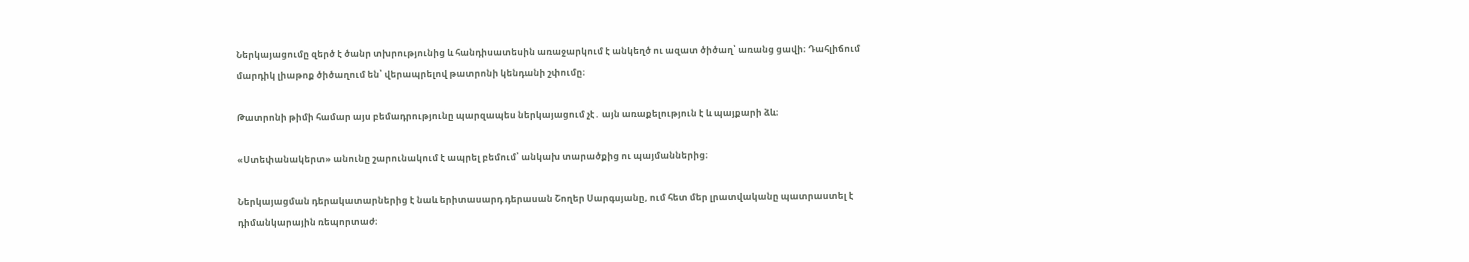Ներկայացումը զերծ է ծանր տխրությունից և հանդիսատեսին առաջարկում է անկեղծ ու ազատ ծիծաղ՝ առանց ցավի։ Դահլիճում մարդիկ լիաթոք ծիծաղում են՝ վերապրելով թատրոնի կենդանի շփումը։

Թատրոնի թիմի համար այս բեմադրությունը պարզապես ներկայացում չէ․ այն առաքելություն է և պայքարի ձև։

«Ստեփանակերտ» անունը շարունակում է ապրել բեմում՝ անկախ տարածքից ու պայմաններից։

Ներկայացման դերակատարներից է նաև երիտասարդ դերասան Շողեր Սարգսյանը, ում հետ մեր լրատվականը պատրաստել է դիմանկարային ռեպորտաժ։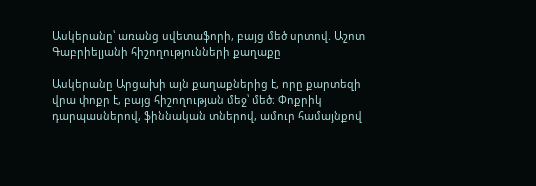Ասկերանը՝ առանց սվետաֆորի, բայց մեծ սրտով. Աշոտ Գաբրիելյանի հիշողությունների քաղաքը

Ասկերանը Արցախի այն քաղաքներից է, որը քարտեզի վրա փոքր է, բայց հիշողության մեջ՝ մեծ։ Փոքրիկ դարպասներով, ֆիննական տներով, ամուր համայնքով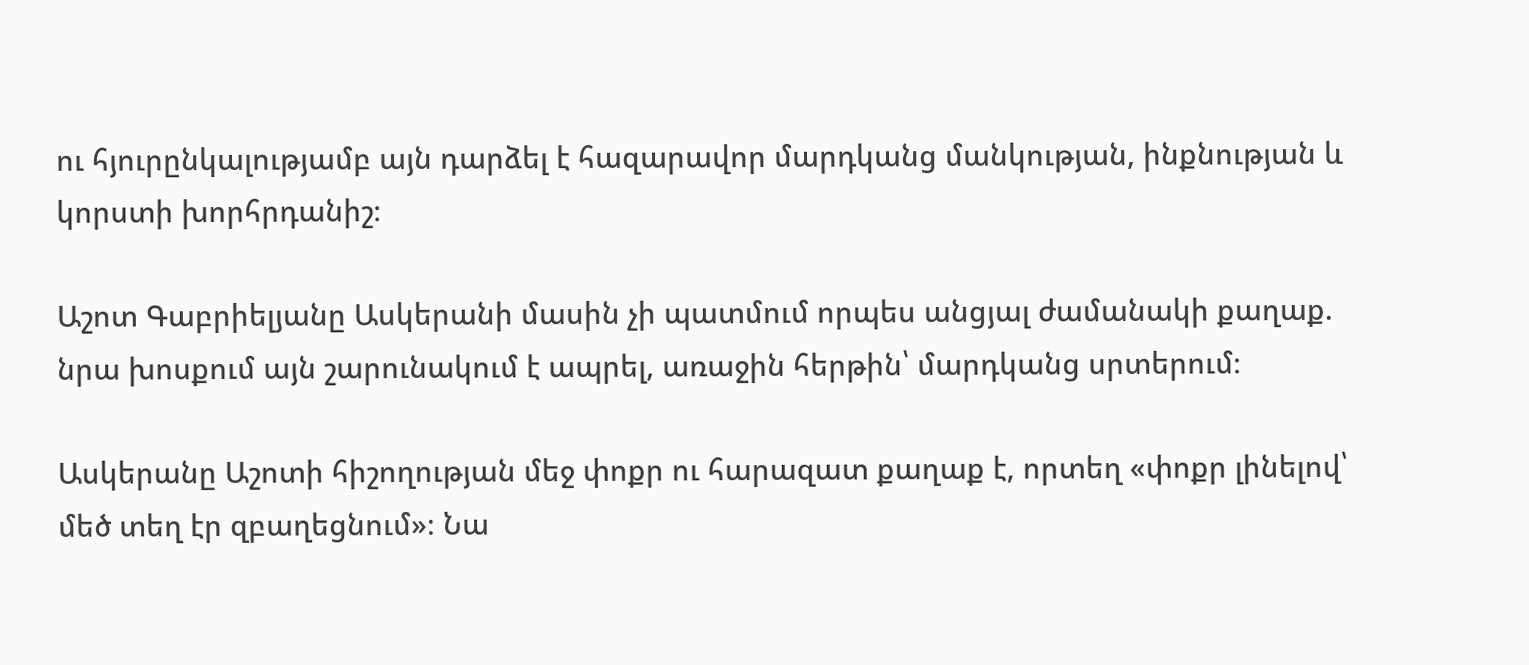ու հյուրընկալությամբ այն դարձել է հազարավոր մարդկանց մանկության, ինքնության և կորստի խորհրդանիշ։

Աշոտ Գաբրիելյանը Ասկերանի մասին չի պատմում որպես անցյալ ժամանակի քաղաք. նրա խոսքում այն շարունակում է ապրել, առաջին հերթին՝ մարդկանց սրտերում։

Ասկերանը Աշոտի հիշողության մեջ փոքր ու հարազատ քաղաք է, որտեղ «փոքր լինելով՝ մեծ տեղ էր զբաղեցնում»։ Նա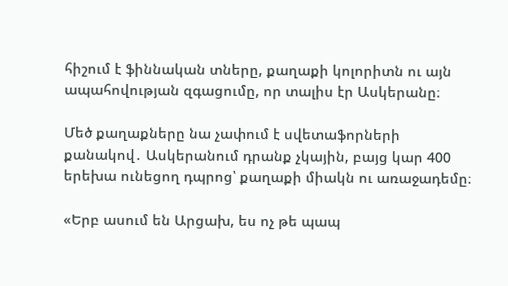հիշում է ֆիննական տները, քաղաքի կոլորիտն ու այն ապահովության զգացումը, որ տալիս էր Ասկերանը։

Մեծ քաղաքները նա չափում է սվետաֆորների քանակով․ Ասկերանում դրանք չկային, բայց կար 400 երեխա ունեցող դպրոց՝ քաղաքի միակն ու առաջադեմը։

«Երբ ասում են Արցախ, ես ոչ թե պապ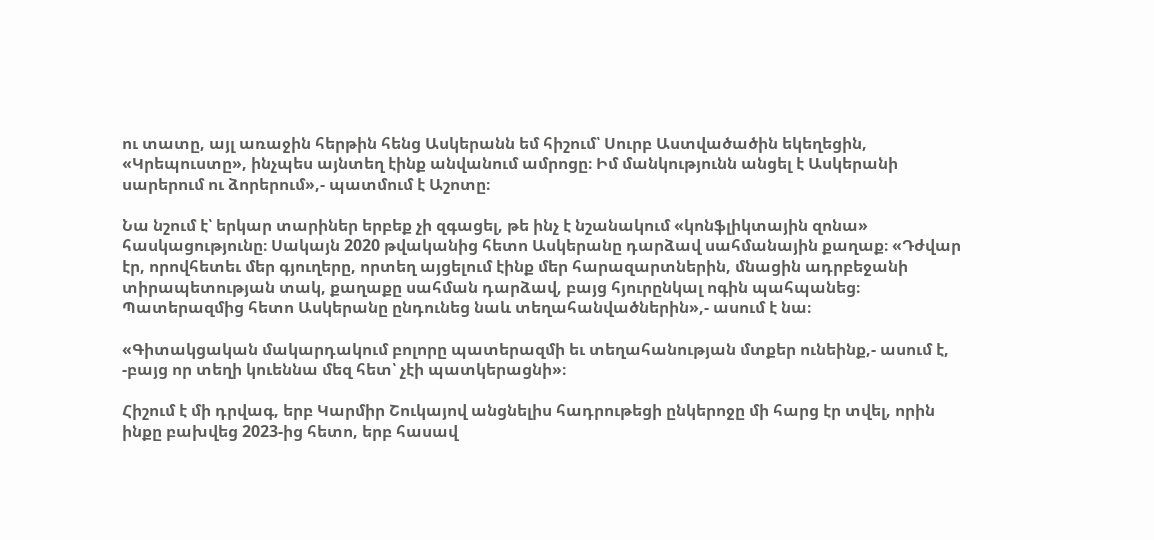ու տատը, այլ առաջին հերթին հենց Ասկերանն եմ հիշում՝ Սուրբ Աստվածածին եկեղեցին, «Կրեպուստը», ինչպես այնտեղ էինք անվանում ամրոցը։ Իմ մանկությունն անցել է Ասկերանի սարերում ու ձորերում»,- պատմում է Աշոտը։

Նա նշում է՝ երկար տարիներ երբեք չի զգացել, թե ինչ է նշանակում «կոնֆլիկտային զոնա» հասկացությունը։ Սակայն 2020 թվականից հետո Ասկերանը դարձավ սահմանային քաղաք։ «Դժվար էր, որովհետեւ մեր գյուղերը, որտեղ այցելում էինք մեր հարազարտներին, մնացին ադրբեջանի տիրապետության տակ, քաղաքը սահման դարձավ, բայց հյուրընկալ ոգին պահպանեց։ Պատերազմից հետո Ասկերանը ընդունեց նաև տեղահանվածներին»,- ասում է նա։

«Գիտակցական մակարդակում բոլորը պատերազմի եւ տեղահանության մտքեր ունեինք,- ասում է, -բայց որ տեղի կուեննա մեզ հետ՝ չէի պատկերացնի»։

Հիշում է մի դրվագ, երբ Կարմիր Շուկայով անցնելիս հադրութեցի ընկերոջը մի հարց էր տվել, որին ինքը բախվեց 2023-ից հետո, երբ հասավ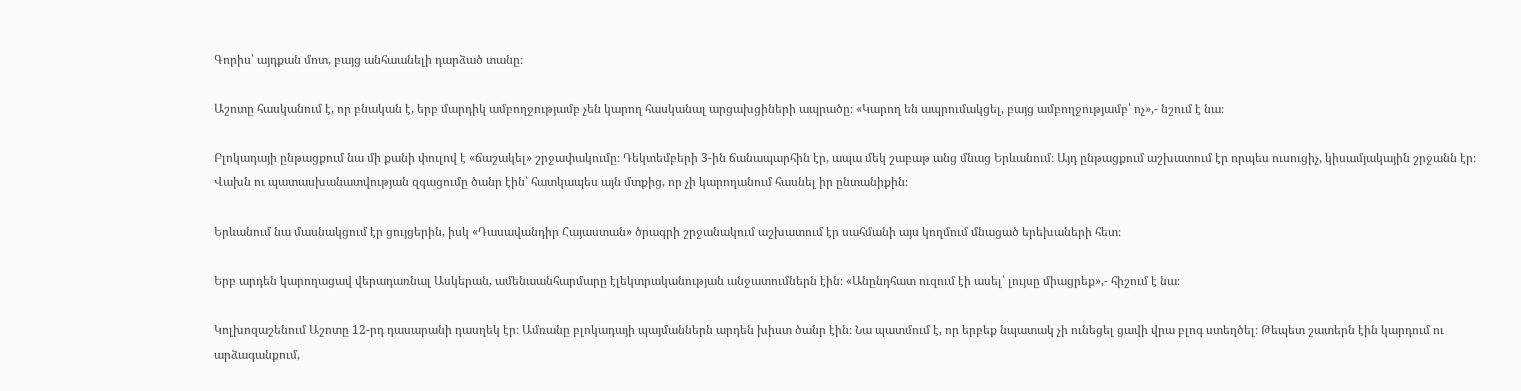Գորիս՝ այդքան մոտ, բայց անհաանելի դարձած տանը։

Աշոտը հասկանում է, որ բնական է, երբ մարդիկ ամբողջությամբ չեն կարող հասկանալ արցախցիների ապրածը։ «Կարող են ապրումակցել, բայց ամբողջությամբ՝ ոչ»,- նշում է նա։

Բլոկադայի ընթացքում նա մի քանի փուլով է «ճաշակել» շրջափակումը։ Դեկտեմբերի 3-ին ճանապարհին էր, ապա մեկ շաբաթ անց մնաց Երևանում։ Այդ ընթացքում աշխատում էր որպես ուսուցիչ, կիսամյակային շրջանն էր։ Վախն ու պատասխանատվության զգացումը ծանր էին՝ հատկապես այն մտքից, որ չի կարողանում հասնել իր ընտանիքին։

Երևանում նա մասնակցում էր ցույցերին, իսկ «Դասավանդիր Հայաստան» ծրագրի շրջանակում աշխատում էր սահմանի այս կողմում մնացած երեխաների հետ։

Երբ արդեն կարողացավ վերադառնալ Ասկերան, ամենաանհարմարը էլեկտրականության անջատումներն էին։ «Անընդհատ ուզում էի ասել՝ լույսը միացրեք»,- հիշում է նա։

Կոլխոզաշենում Աշոտը 12-րդ դասարանի դասղեկ էր։ Ամռանը բլոկադայի պայմաններն արդեն խիստ ծանր էին։ Նա պատմում է, որ երբեք նպատակ չի ունեցել ցավի վրա բլոգ ստեղծել։ Թեպետ շատերն էին կարդում ու արձագանքում,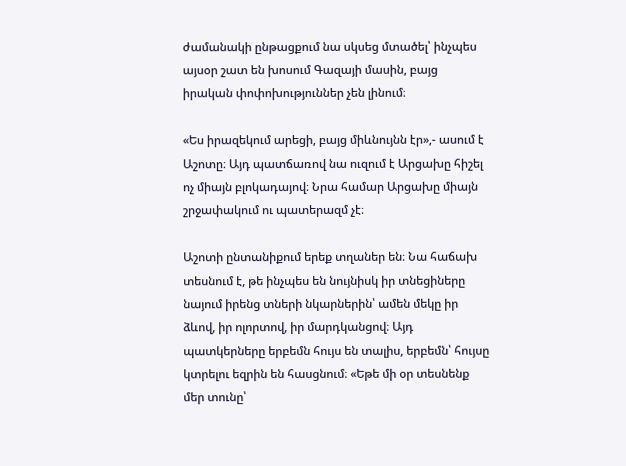ժամանակի ընթացքում նա սկսեց մտածել՝ ինչպես այսօր շատ են խոսում Գազայի մասին, բայց իրական փոփոխություններ չեն լինում։

«Ես իրազեկում արեցի, բայց միևնույնն էր»,- ասում է Աշոտը։ Այդ պատճառով նա ուզում է Արցախը հիշել ոչ միայն բլոկադայով։ Նրա համար Արցախը միայն շրջափակում ու պատերազմ չէ։

Աշոտի ընտանիքում երեք տղաներ են։ Նա հաճախ տեսնում է, թե ինչպես են նույնիսկ իր տնեցիները նայում իրենց տների նկարներին՝ ամեն մեկը իր ձևով, իր ոլորտով, իր մարդկանցով։ Այդ պատկերները երբեմն հույս են տալիս, երբեմն՝ հույսը կտրելու եզրին են հասցնում։ «Եթե մի օր տեսնենք մեր տունը՝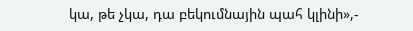կա, թե չկա, դա բեկումնային պահ կլինի»,-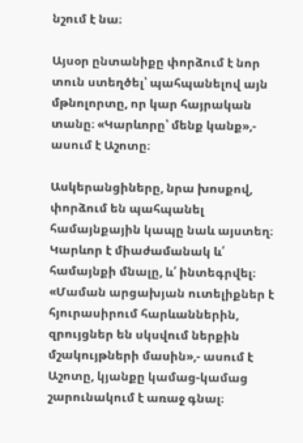նշում է նա։

Այսօր ընտանիքը փորձում է նոր տուն ստեղծել՝ պահպանելով այն մթնոլորտը, որ կար հայրական տանը։ «Կարևորը՝ մենք կանք»,- ասում է Աշոտը։

Ասկերանցիները, նրա խոսքով, փորձում են պահպանել համայնքային կապը նաև այստեղ։ Կարևոր է միաժամանակ և՛ համայնքի մնալը, և՛ ինտեգրվել։ «Մաման արցախյան ուտելիքներ է հյուրասիրում հարևաններին, զրույցներ են սկսվում ներքին մշակույթների մասին»,- ասում է Աշոտը, կյանքը կամաց-կամաց շարունակում է առաջ գնալ։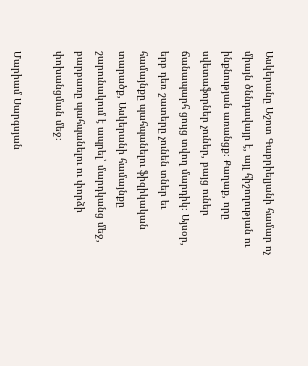Ասկերանը Աշոտ Գաբրիելյանի համար ոչ միայն ծննդավայր է, այլ հիշողության ու ինքնության առանցք։ Քաղաք, որը սվետաֆորներ չուներ, բայց ուներ ճանապարհ ցույց տվող մարդիկ։ Այսօր, երբ դեռ շատերը չունեն տներ եւ համայնքը պահպանելու ֆիզիկական տարածք, Ասկերանի համայնքը շարունակում է ապրել՝ մարդկանց մեջ, բարբառը պահպանելու ու փորձի փոխանցման մեջ։

Մարիամ Սարգսյան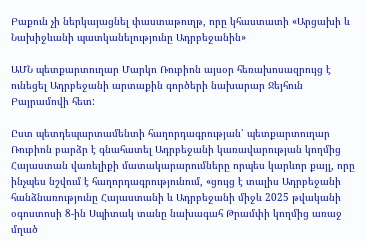Բաքուն չի ներկայացնել փաստաթուղթ, որը կհաստատի «Արցախի և Նախիջևանի պատկանելությունը Ադրբեջանին»

ԱՄՆ պետքարտուղար Մարկո Ռուբիոն այսօր հեռախոսազրույց է ունեցել Ադրբեջանի արտաքին գործերի նախարար Ջեյհուն Բայրամովի հետ:

Ըստ պետդեպարտամենտի հաղորդագրության՝ պետքարտուղար Ռուբիոն բարձր է գնահատել Ադրբեջանի կառավարության կողմից Հայաստան վառելիքի մատակարարումները որպես կարևոր քայլ, որը ինչպես նշվում է հաղորդագրությունում, «ցույց է տալիս Ադրբեջանի հանձնառությունը Հայաստանի և Ադրբեջանի միջև 2025 թվականի օգոստոսի 8-ին Սպիտակ տանը նախագահ Թրամփի կողմից առաջ մղած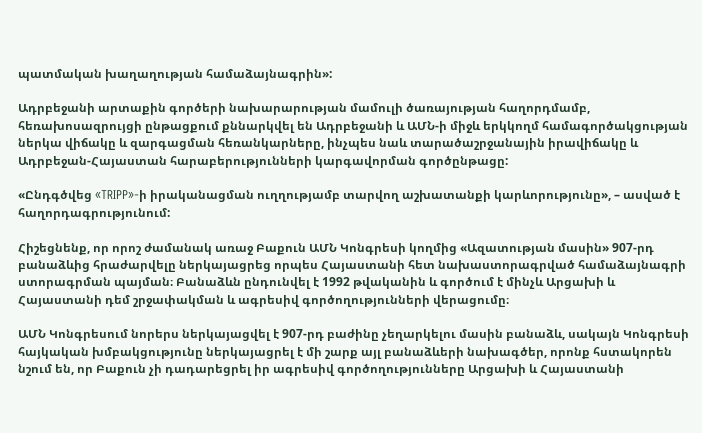պատմական խաղաղության համաձայնագրին»:

Ադրբեջանի արտաքին գործերի նախարարության մամուլի ծառայության հաղորդմամբ, հեռախոսազրույցի ընթացքում քննարկվել են Ադրբեջանի և ԱՄՆ-ի միջև երկկողմ համագործակցության ներկա վիճակը և զարգացման հեռանկարները, ինչպես նաև տարածաշրջանային իրավիճակը և Ադրբեջան-Հայաստան հարաբերությունների կարգավորման գործընթացը:

«Ընդգծվեց «TRIPP»-ի իրականացման ուղղությամբ տարվող աշխատանքի կարևորությունը», – ասված է հաղորդագրությունում:

Հիշեցնենք, որ որոշ ժամանակ առաջ Բաքուն ԱՄՆ Կոնգրեսի կողմից «Ազատության մասին» 907-րդ բանաձևից հրաժարվելը ներկայացրեց որպես Հայաստանի հետ նախաստորագրված համաձայնագրի ստորագրման պայման։ Բանաձևն ընդունվել է 1992 թվականին և գործում է մինչև Արցախի և Հայաստանի դեմ շրջափակման և ագրեսիվ գործողությունների վերացումը։

ԱՄՆ Կոնգրեսում նորերս ներկայացվել է 907-րդ բաժինը չեղարկելու մասին բանաձև, սակայն Կոնգրեսի հայկական խմբակցությունը ներկայացրել է մի շարք այլ բանաձևերի նախագծեր, որոնք հստակորեն նշում են, որ Բաքուն չի դադարեցրել իր ագրեսիվ գործողությունները Արցախի և Հայաստանի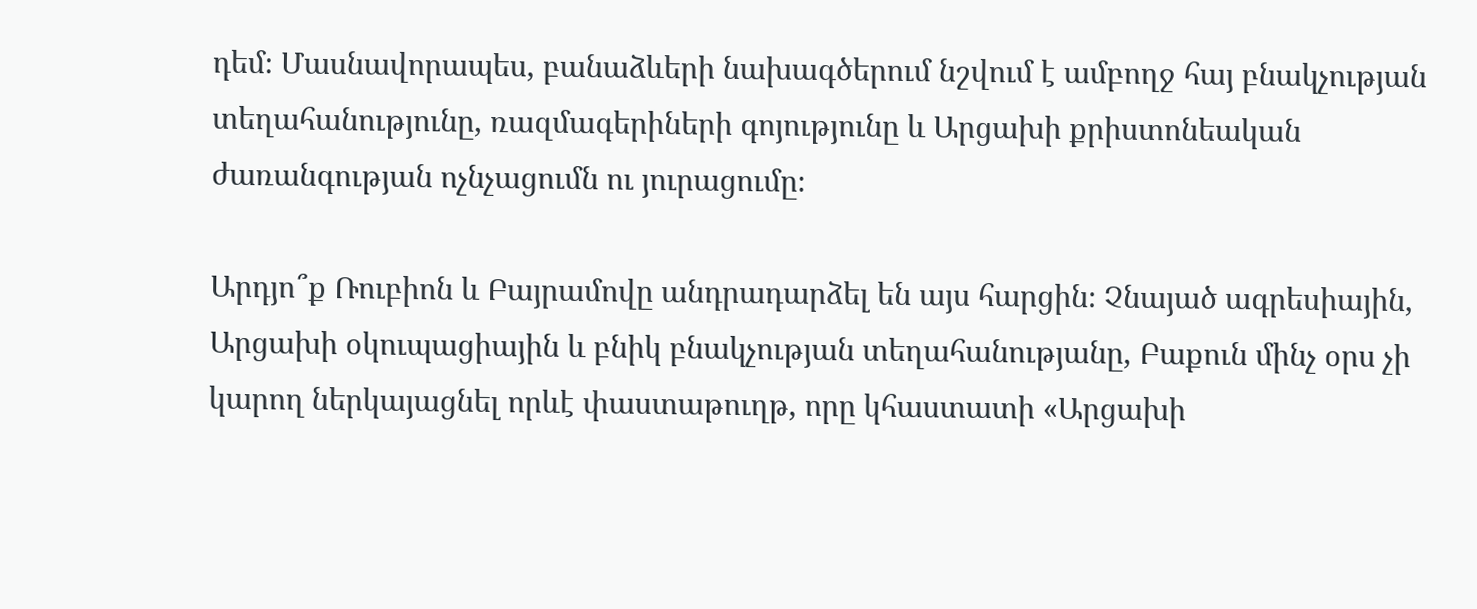դեմ։ Մասնավորապես, բանաձևերի նախագծերում նշվում է ամբողջ հայ բնակչության տեղահանությունը, ռազմագերիների գոյությունը և Արցախի քրիստոնեական ժառանգության ոչնչացումն ու յուրացումը։

Արդյո՞ք Ռուբիոն և Բայրամովը անդրադարձել են այս հարցին։ Չնայած ագրեսիային, Արցախի օկուպացիային և բնիկ բնակչության տեղահանությանը, Բաքուն մինչ օրս չի կարող ներկայացնել որևէ փաստաթուղթ, որը կհաստատի «Արցախի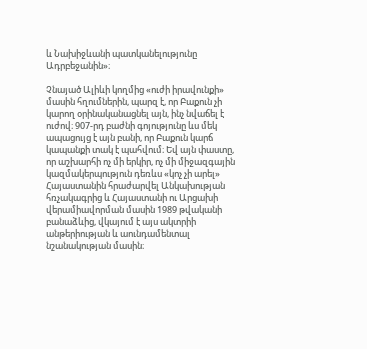և Նախիջևանի պատկանելությունը Ադրբեջանին»։

Չնայած Ալիևի կողմից «ուժի իրավունքի» մասին հղումներին, պարզ է, որ Բաքուն չի կարող օրինականացնել այն, ինչ նվաճել է ուժով։ 907-րդ բաժնի գոյությունը ևս մեկ ապացույց է այն բանի, որ Բաքուն կարճ կապանքի տակ է պահվում։ Եվ այն փաստը, որ աշխարհի ոչ մի երկիր, ոչ մի միջազգային կազմակերպություն դեռևս «կոչ չի արել» Հայաստանին հրաժարվել Անկախության հռչակագրից և Հայաստանի ու Արցախի վերամիավորման մասին 1989 թվականի բանաձևից, վկայում է այս ակտրիի անթերիության և աունդամենտալ նշանակության մասին։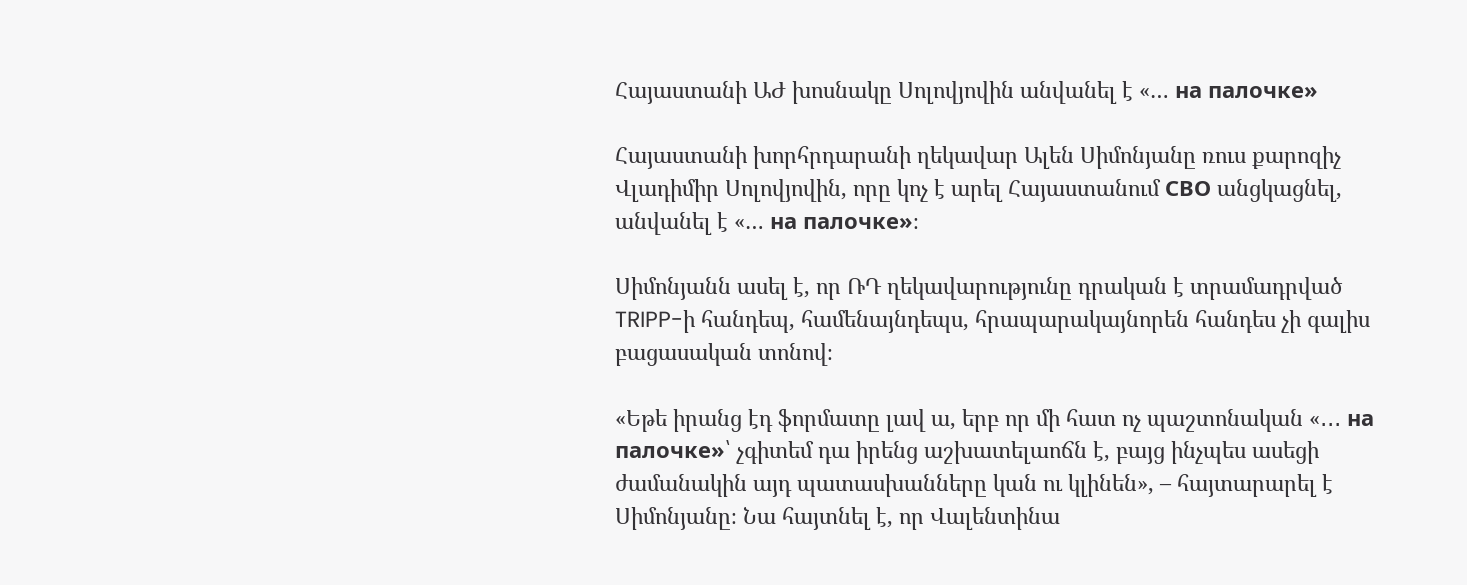Հայաստանի ԱԺ խոսնակը Սոլովյովին անվանել է «… на палочке»

Հայաստանի խորհրդարանի ղեկավար Ալեն Սիմոնյանը ռուս քարոզիչ Վլադիմիր Սոլովյովին, որը կոչ է արել Հայաստանում СВО անցկացնել, անվանել է «… на палочке»։

Սիմոնյանն ասել է, որ ՌԴ ղեկավարությունը դրական է տրամադրված TRIPP-ի հանդեպ, համենայնդեպս, հրապարակայնորեն հանդես չի գալիս բացասական տոնով։

«Եթե իրանց էդ ֆորմատը լավ ա, երբ որ մի հատ ոչ պաշտոնական «․․․ на палочке»՝ չգիտեմ դա իրենց աշխատելաոճն է, բայց ինչպես ասեցի ժամանակին այդ պատասխանները կան ու կլինեն», – հայտարարել է Սիմոնյանը։ Նա հայտնել է, որ Վալենտինա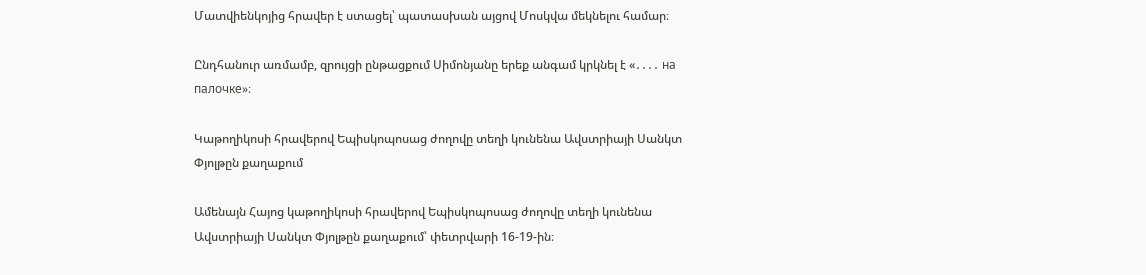Մատվիենկոյից հրավեր է ստացել՝ պատասխան այցով Մոսկվա մեկնելու համար։

Ընդհանուր առմամբ, զրույցի ընթացքում Սիմոնյանը երեք անգամ կրկնել է «․․․․ на палочке»։

Կաթողիկոսի հրավերով Եպիսկոպոսաց ժողովը տեղի կունենա Ավստրիայի Սանկտ Փյոլթըն քաղաքում

Ամենայն Հայոց կաթողիկոսի հրավերով Եպիսկոպոսաց ժողովը տեղի կունենա Ավստրիայի Սանկտ Փյոլթըն քաղաքում՝ փետրվարի 16-19-ին։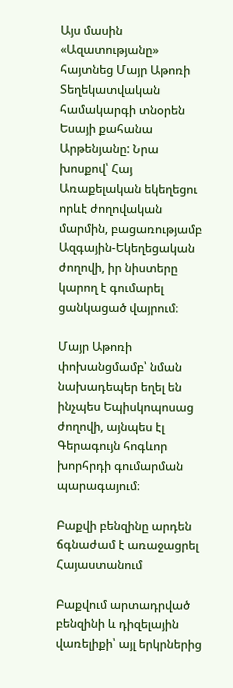Այս մասին «Ազատությանը» հայտնեց Մայր Աթոռի Տեղեկատվական համակարգի տնօրեն Եսայի քահանա Արթենյանը: Նրա խոսքով՝ Հայ Առաքելական եկեղեցու որևէ ժողովական մարմին, բացառությամբ Ազգային-Եկեղեցական ժողովի, իր նիստերը կարող է գումարել ցանկացած վայրում։

Մայր Աթոռի փոխանցմամբ՝ նման նախադեպեր եղել են ինչպես Եպիսկոպոսաց ժողովի, այնպես էլ Գերագույն հոգևոր խորհրդի գումարման պարագայում։

Բաքվի բենզինը արդեն ճգնաժամ է առաջացրել Հայաստանում

Բաքվում արտադրված բենզինի և դիզելային վառելիքի՝ այլ երկրներից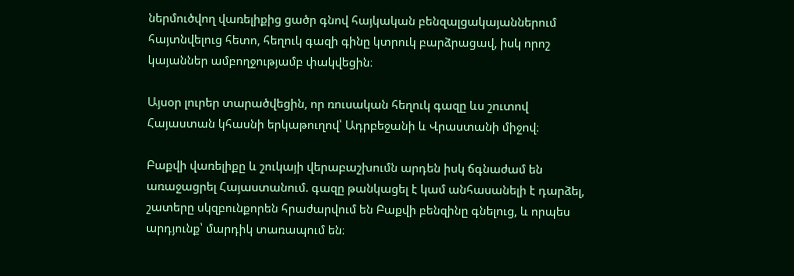ներմուծվող վառելիքից ցածր գնով հայկական բենզալցակայաններում հայտնվելուց հետո, հեղուկ գազի գինը կտրուկ բարձրացավ, իսկ որոշ կայաններ ամբողջությամբ փակվեցին։

Այսօր լուրեր տարածվեցին, որ ռուսական հեղուկ գազը ևս շուտով Հայաստան կհասնի երկաթուղով՝ Ադրբեջանի և Վրաստանի միջով։

Բաքվի վառելիքը և շուկայի վերաբաշխումն արդեն իսկ ճգնաժամ են առաջացրել Հայաստանում. գազը թանկացել է կամ անհասանելի է դարձել, շատերը սկզբունքորեն հրաժարվում են Բաքվի բենզինը գնելուց, և որպես արդյունք՝ մարդիկ տառապում են։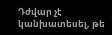Դժվար չէ կանխատեսել, թե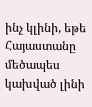ինչ կլինի, եթե Հայաստանը մեծապես կախված լինի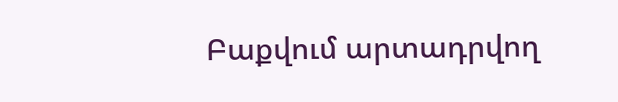Բաքվում արտադրվող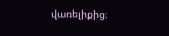վառելիքից։